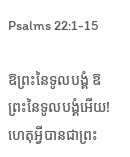Psalms 22:1-15

ឱព្រះនៃទូលបង្គំ ឱព្រះនៃទូលបង្គំអើយ! ហេតុអ្វីបានជាព្រះ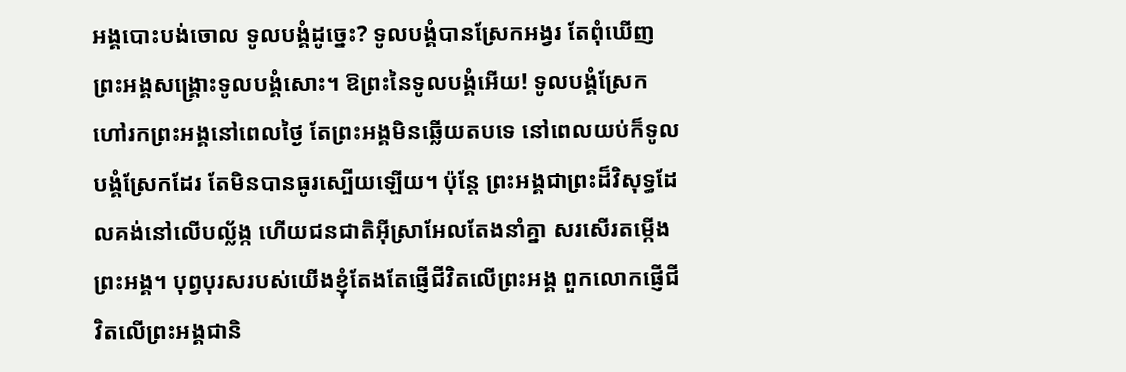អង្គបោះបង់ចោល ទូលបង្គំដូច្នេះ? ទូលបង្គំបានស្រែកអង្វរ តែពុំឃើញព្រះអង្គសង្គ្រោះទូលបង្គំសោះ។ ឱព្រះនៃទូលបង្គំអើយ! ទូលបង្គំស្រែកហៅរកព្រះអង្គនៅពេលថ្ងៃ តែព្រះអង្គមិនឆ្លើយតបទេ នៅពេលយប់ក៏ទូលបង្គំស្រែកដែរ តែមិនបានធូរស្បើយឡើយ។ ប៉ុន្តែ ព្រះអង្គជាព្រះដ៏វិសុទ្ធដែលគង់នៅលើបល្ល័ង្ក ហើយជនជាតិអ៊ីស្រាអែលតែងនាំគ្នា សរសើរតម្កើងព្រះអង្គ។ បុព្វបុរសរបស់យើងខ្ញុំតែងតែផ្ញើជីវិតលើព្រះអង្គ ពួកលោកផ្ញើជីវិតលើព្រះអង្គជានិ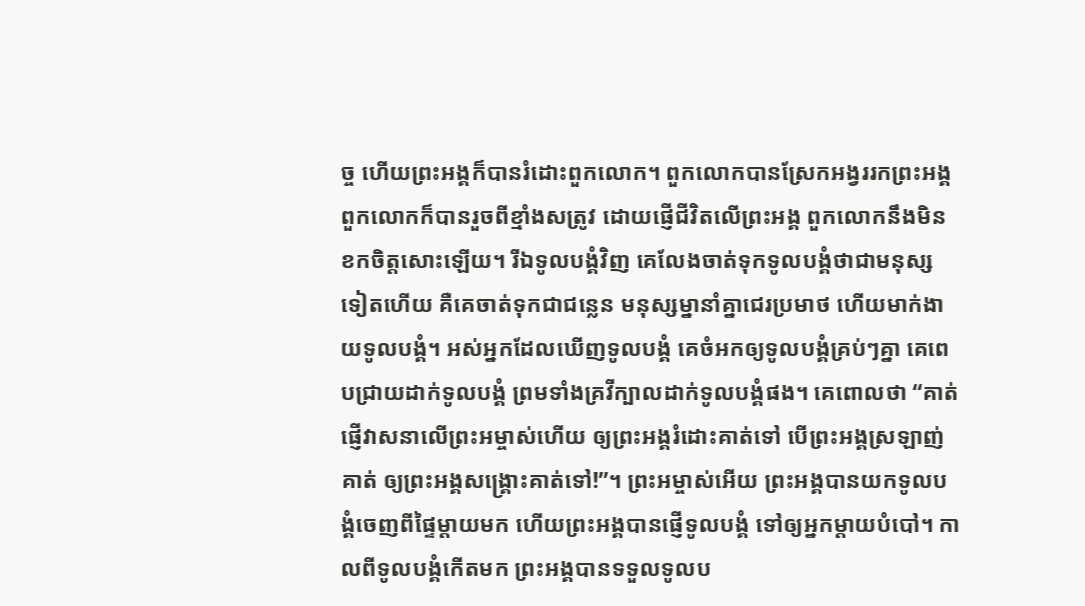ច្ច ហើយព្រះអង្គក៏បានរំដោះពួកលោក។ ពួកលោកបានស្រែកអង្វររកព្រះអង្គ ពួកលោកក៏បានរួចពីខ្មាំងសត្រូវ ដោយផ្ញើជីវិតលើព្រះអង្គ ពួកលោកនឹងមិនខកចិត្តសោះឡើយ។ រីឯទូលបង្គំវិញ គេលែងចាត់ទុកទូលបង្គំថាជាមនុស្សទៀតហើយ គឺគេចាត់ទុកជាជន្លេន មនុស្សម្នានាំគ្នាជេរប្រមាថ ហើយមាក់ងាយទូលបង្គំ។ អស់អ្នកដែលឃើញទូលបង្គំ គេចំអកឲ្យទូលបង្គំគ្រប់ៗគ្នា គេពេបជ្រាយដាក់ទូលបង្គំ ព្រមទាំងគ្រវីក្បាលដាក់ទូលបង្គំផង។ គេពោលថា “គាត់ផ្ញើវាសនាលើព្រះអម្ចាស់ហើយ ឲ្យព្រះអង្គរំដោះគាត់ទៅ បើព្រះអង្គស្រឡាញ់គាត់ ឲ្យព្រះអង្គសង្គ្រោះគាត់ទៅ!”។ ព្រះអម្ចាស់អើយ ព្រះអង្គបានយកទូលបង្គំចេញពីផ្ទៃម្ដាយមក ហើយព្រះអង្គបានផ្ញើទូលបង្គំ ទៅឲ្យអ្នកម្ដាយបំបៅ។ កាលពីទូលបង្គំកើតមក ព្រះអង្គបានទទួលទូលប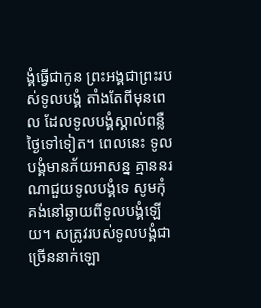ង្គំធ្វើជាកូន ព្រះអង្គជាព្រះរបស់ទូលបង្គំ តាំងតែពីមុនពេល ដែលទូលបង្គំស្គាល់ពន្លឺថ្ងៃទៅទៀត។ ពេលនេះ ទូលបង្គំមានភ័យអាសន្ន គ្មាននរណាជួយទូលបង្គំទេ សូមកុំគង់នៅឆ្ងាយពីទូលបង្គំឡើយ។ សត្រូវរបស់ទូលបង្គំជាច្រើននាក់ឡោ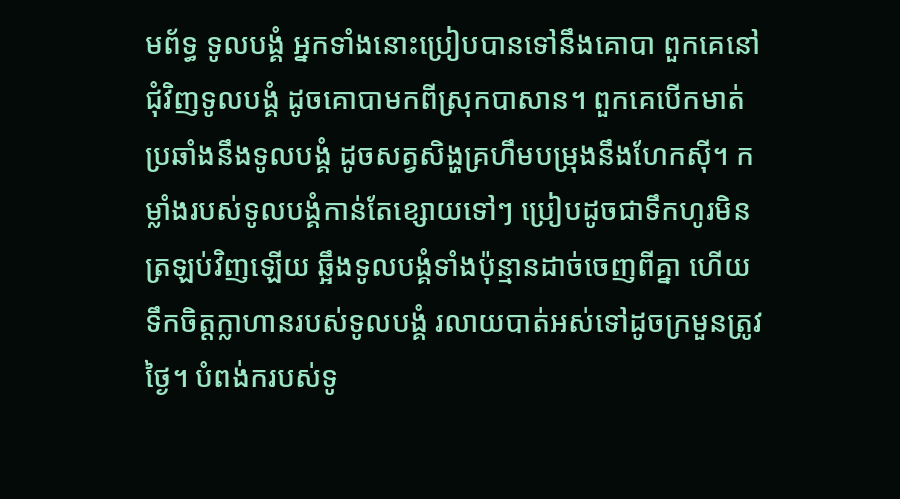មព័ទ្ធ ទូលបង្គំ អ្នកទាំងនោះប្រៀបបានទៅនឹងគោបា ពួកគេនៅជុំវិញទូលបង្គំ ដូចគោបាមកពីស្រុកបាសាន។ ពួកគេបើកមាត់ប្រឆាំងនឹងទូលបង្គំ ដូចសត្វសិង្ហគ្រហឹមបម្រុងនឹងហែកស៊ី។ កម្លាំងរបស់ទូលបង្គំកាន់តែខ្សោយទៅៗ ប្រៀបដូចជាទឹកហូរមិនត្រឡប់វិញឡើយ ឆ្អឹងទូលបង្គំទាំងប៉ុន្មានដាច់ចេញពីគ្នា ហើយទឹកចិត្តក្លាហានរបស់ទូលបង្គំ រលាយបាត់អស់ទៅដូចក្រមួនត្រូវថ្ងៃ។ បំពង់ករបស់ទូ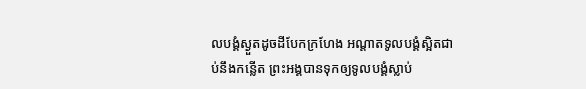លបង្គំស្ងួតដូចដីបែកក្រហែង អណ្ដាតទូលបង្គំស្អិតជាប់នឹងកន្លើត ព្រះអង្គបានទុកឲ្យទូលបង្គំស្លាប់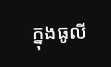ក្នុងធូលី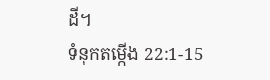ដី។
ទំនុកតម្កើង 22:1-15